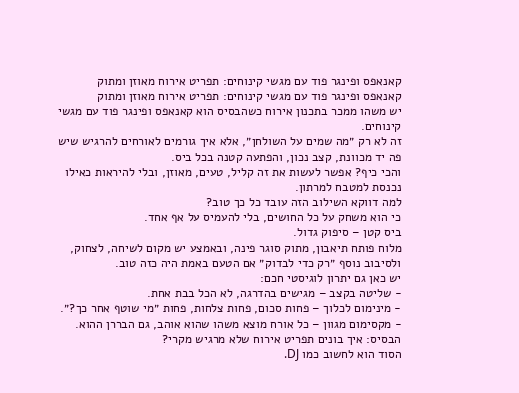קאנאפס ופינגר פוד עם מגשי קינוחים: תפריט אירוח מאוזן ומתוק
קאנאפס ופינגר פוד עם מגשי קינוחים: תפריט אירוח מאוזן ומתוק
יש משהו ממכר בתכנון אירוח כשהבסיס הוא קאנאפס ופינגר פוד עם מגשי קינוחים.
זה לא רק ״מה שמים על השולחן״, אלא איך גורמים לאורחים להרגיש שיש פה יד מכוונת, קצב נכון, והפתעה קטנה בכל ביס.
והכי כיף? אפשר לעשות את זה קליל, טעים, מאוזן, ובלי להיראות כאילו נכנסת למטבח למרתון.
למה דווקא השילוב הזה עובד כל כך טוב?
כי הוא משחק על כל החושים, בלי להעמיס על אף אחד.
ביס קטן – סיפוק גדול.
מלוח פותח תיאבון, מתוק סוגר פינה, ובאמצע יש מקום לשיחה, לצחוק, ולסיבוב נוסף ״רק כדי לבדוק״ אם הטעם באמת היה כזה טוב.
יש כאן גם יתרון לוגיסטי חכם:
- שליטה בקצב – מגישים בהדרגה, לא הכל בבת אחת.
- מינימום לכלוך – פחות סכום, פחות צלחות, פחות ״מי שוטף אחר כך?״.
- מקסימום מגוון – כל אורח מוצא משהו שהוא אוהב, גם הבררן ההוא.
הבסיס: איך בונים תפריט אירוח שלא מרגיש מקרי?
הסוד הוא לחשוב כמו DJ.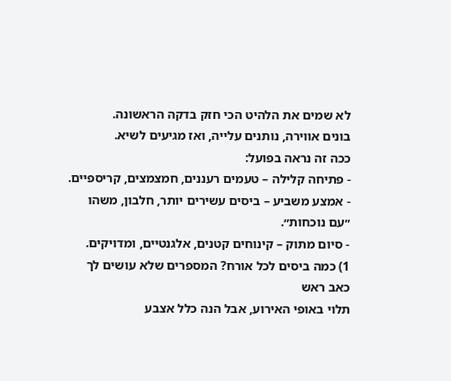לא שמים את הלהיט הכי חזק בדקה הראשונה.
בונים אווירה, נותנים עלייה, ואז מגיעים לשיא.
ככה זה נראה בפועל:
- פתיחה קלילה – טעמים רעננים, חמצמצים, קריספיים.
- אמצע משביע – ביסים עשירים יותר, חלבון, משהו ״עם נוכחות״.
- סיום מתוק – קינוחים קטנים, אלגנטיים, ומדויקים.
1) כמה ביסים לכל אורח? המספרים שלא עושים לך כאב ראש
תלוי באופי האירוע, אבל הנה כלל אצבע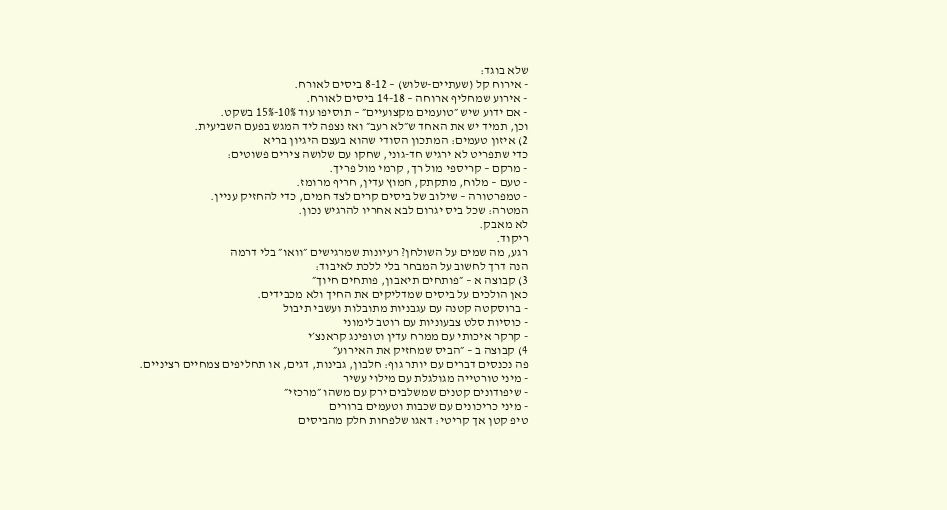שלא בוגד:
- אירוח קל (שעתיים-שלוש) – 8-12 ביסים לאורח.
- אירוע שמחליף ארוחה – 14-18 ביסים לאורח.
- אם ידוע שיש ״טועמים מקצועיים״ – תוסיפו עוד 10%-15% בשקט.
וכן, תמיד יש את האחד ש״לא רעב״ ואז נצפה ליד המגש בפעם השביעית.
2) איזון טעמים: המתכון הסודי שהוא בעצם היגיון בריא
כדי שתפריט לא ירגיש חד-גוני, שחקו עם שלושה צירים פשוטים:
- מרקם – קריספי מול רך, קרמי מול פריך.
- טעם – מלוח, מתקתק, חמוץ עדין, חריף מרומז.
- טמפרטורה – שילוב של ביסים קרים לצד חמים, כדי להחזיק עניין.
המטרה: שכל ביס יגרום לבא אחריו להרגיש נכון.
לא מאבק.
ריקוד.
רגע, מה שמים על השולחן? רעיונות שמרגישים ״וואו״ בלי דרמה
הנה דרך לחשוב על המבחר בלי ללכת לאיבוד:
3) קבוצה א – ״פותחים תיאבון, פותחים חיוך״
כאן הולכים על ביסים שמדליקים את החיך ולא מכבידים.
- ברוסקטה קטנה עם עגבניות מתובלות ועשבי תיבול
- כוסיות סלט צבעוניות עם רוטב לימוני
- קרקר איכותי עם ממרח עדין וטופינג קראנצ׳י
4) קבוצה ב – ״הביס שמחזיק את האירוע״
פה נכנסים דברים עם יותר גוף: חלבון, גבינות, דגים, או תחליפים צמחיים רציניים.
- מיני טורטייה מגולגלת עם מילוי עשיר
- שיפודונים קטנים שמשלבים ירק עם משהו ״מרכזי״
- מיני כריכונים עם שכבות וטעמים ברורים
טיפ קטן אך קריטי: דאגו שלפחות חלק מהביסים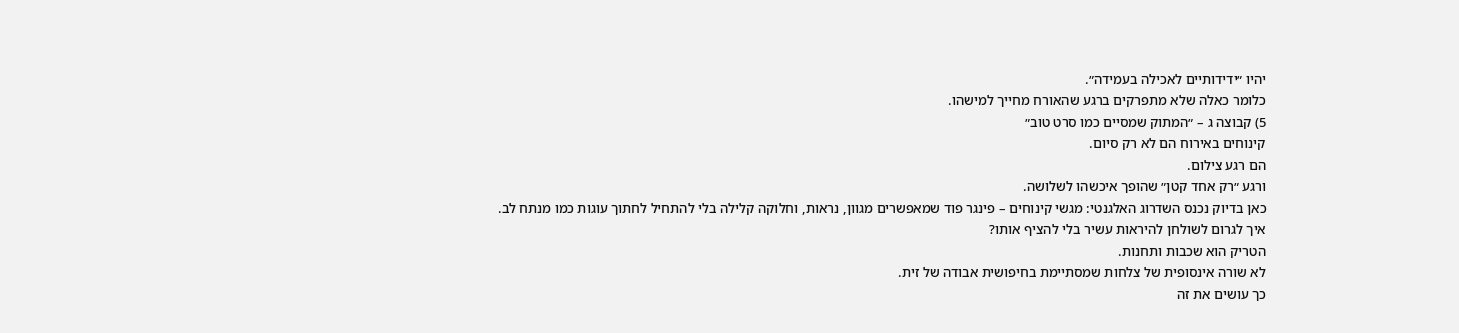יהיו ״ידידותיים לאכילה בעמידה״.
כלומר כאלה שלא מתפרקים ברגע שהאורח מחייך למישהו.
5) קבוצה ג – ״המתוק שמסיים כמו סרט טוב״
קינוחים באירוח הם לא רק סיום.
הם רגע צילום.
ורגע ״רק אחד קטן״ שהופך איכשהו לשלושה.
כאן בדיוק נכנס השדרוג האלגנטי: מגשי קינוחים – פינגר פוד שמאפשרים מגוון, נראות, וחלוקה קלילה בלי להתחיל לחתוך עוגות כמו מנתח לב.
איך לגרום לשולחן להיראות עשיר בלי להציף אותו?
הטריק הוא שכבות ותחנות.
לא שורה אינסופית של צלחות שמסתיימת בחיפושית אבודה של זית.
כך עושים את זה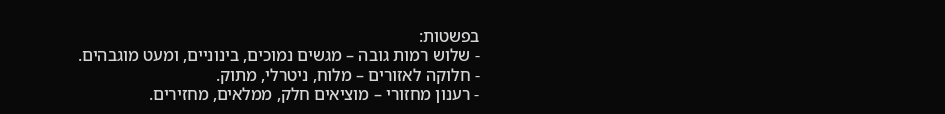בפשטות:
- שלוש רמות גובה – מגשים נמוכים, בינוניים, ומעט מוגבהים.
- חלוקה לאזורים – מלוח, ניטרלי, מתוק.
- רענון מחזורי – מוציאים חלק, ממלאים, מחזירים.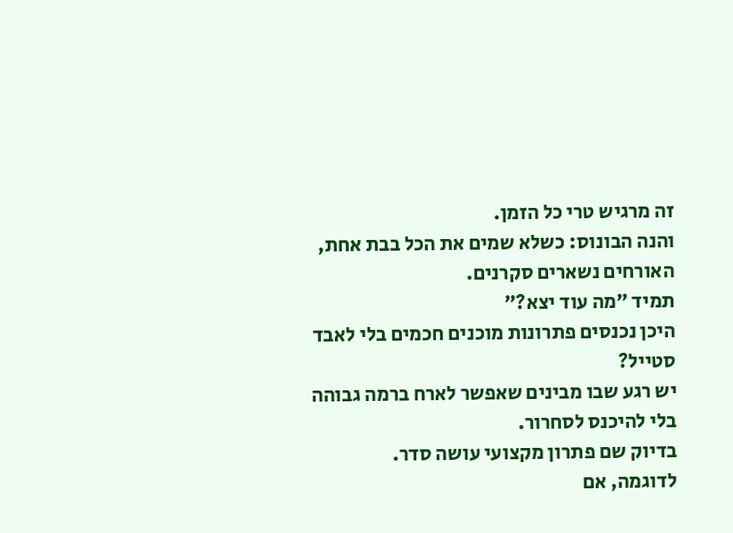זה מרגיש טרי כל הזמן.
והנה הבונוס: כשלא שמים את הכל בבת אחת, האורחים נשארים סקרנים.
תמיד ״מה עוד יצא?״
היכן נכנסים פתרונות מוכנים חכמים בלי לאבד סטייל?
יש רגע שבו מבינים שאפשר לארח ברמה גבוהה בלי להיכנס לסחרור.
בדיוק שם פתרון מקצועי עושה סדר.
לדוגמה, אם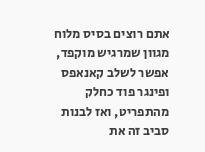אתם רוצים בסיס מלוח מגוון שמרגיש מוקפד, אפשר לשלב קאנאפס ופינגר פוד כחלק מהתפריט, ואז לבנות סביב זה את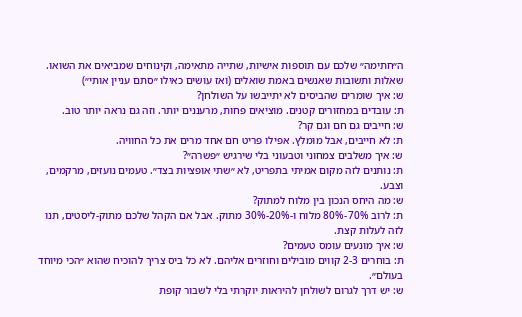ה״חתימה״ שלכם עם תוספות אישיות, שתייה מתאימה, וקינוחים שמביאים את השואו.
שאלות ותשובות שאנשים באמת שואלים (ואז עושים כאילו ״סתם עניין אותי״)
ש: איך שומרים שהביסים לא יתייבשו על השולחן?
ת: עובדים במחזורים קטנים. מוציאים פחות, מרעננים יותר. וזה גם נראה יותר טוב.
ש: חייבים גם חם וגם קר?
ת: לא חייבים, אבל מומלץ. אפילו פריט חם אחד מרים את כל החוויה.
ש: איך משלבים צמחוני וטבעוני בלי שירגיש ״פשרה״?
ת: נותנים לזה מקום אמיתי בתפריט, לא ״שתי אופציות בצד״. טעמים נועזים, מרקמים, וצבע.
ש: מה היחס הנכון בין מלוח למתוק?
ת: לרוב 70%-80% מלוח ו-20%-30% מתוק. אבל אם הקהל שלכם מתוק-ליסטים, תנו לזה לעלות קצת.
ש: איך מונעים עומס טעמים?
ת: בוחרים 2-3 קווים מובילים וחוזרים אליהם. לא כל ביס צריך להוכיח שהוא ״הכי מיוחד בעולם״.
ש: יש דרך לגרום לשולחן להיראות יוקרתי בלי לשבור קופת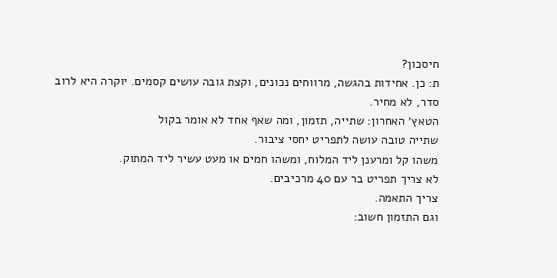חיסכון?
ת: כן. אחידות בהגשה, מרווחים נכונים, וקצת גובה עושים קסמים. יוקרה היא לרוב סדר, לא מחיר.
הטאץ׳ האחרון: שתייה, תזמון, ומה שאף אחד לא אומר בקול
שתייה טובה עושה לתפריט יחסי ציבור.
משהו קל ומרענן ליד המלוח, ומשהו חמים או מעט עשיר ליד המתוק.
לא צריך תפריט בר עם 40 מרכיבים.
צריך התאמה.
וגם התזמון חשוב: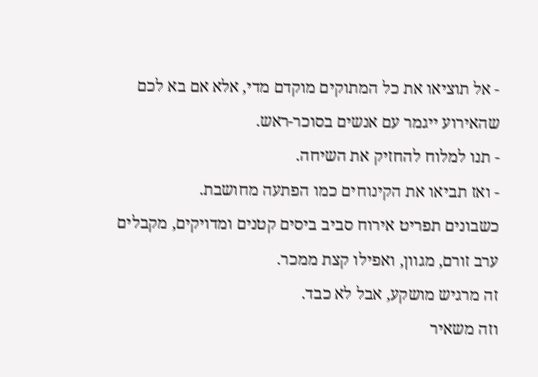- אל תוציאו את כל המתוקים מוקדם מדי, אלא אם בא לכם שהאירוע ייגמר עם אנשים בסוכר-ראש.
- תנו למלוח להחזיק את השיחה.
- ואז תביאו את הקינוחים כמו הפתעה מחושבת.
כשבונים תפריט אירוח סביב ביסים קטנים ומדויקים, מקבלים ערב זורם, מגוון, ואפילו קצת ממכר.
זה מרגיש מושקע, אבל לא כבד.
וזה משאיר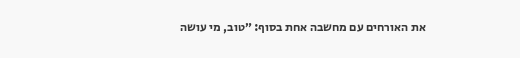את האורחים עם מחשבה אחת בסוף: ״טוב, מי עושה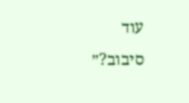עוד סיבוב?״